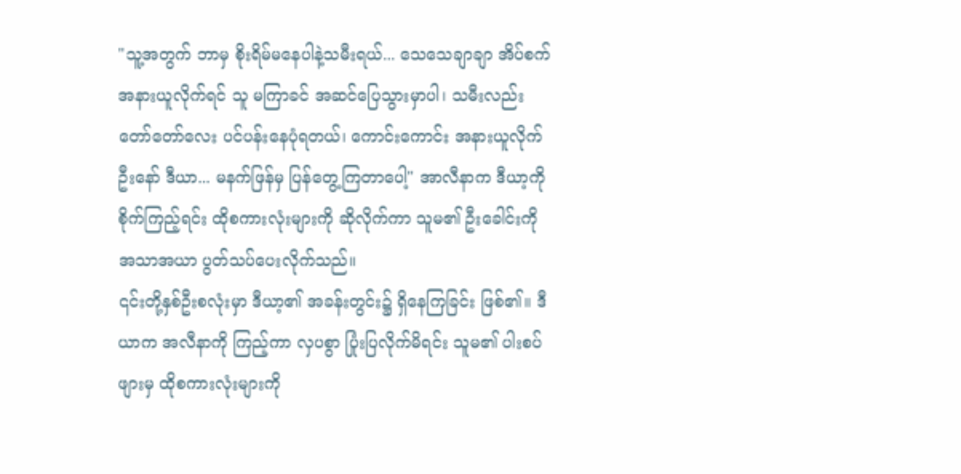"သူ့အတွက် ဘာမှ စိုးရိမ်မနေပါနဲ့သမီးရယ်... သေသေချာချာ အိပ်စက်အနားယူလိုက်ရင် သူ မကြာခင် အဆင်ပြေသွားမှာပါ၊ သမီးလည်း တော်တော်လေး ပင်ပန်းနေပုံရတယ်၊ ကောင်းကောင်း အနားယူလိုက်ဦးနော် ဒီယာ... မနက်ဖြန်မှ ပြန်တွေ့ကြတာပေါ့" အာလီနာက ဒီယာ့ကို စိုက်ကြည့်ရင်း ထိုစကားလုံးများကို ဆိုလိုက်ကာ သူမ၏ ဦးခေါင်းကို အသာအယာ ပွတ်သပ်ပေးလိုက်သည်။
၎င်းတို့နှစ်ဦးစလုံးမှာ ဒီယာ့၏ အခန်းတွင်း၌ ရှိနေကြခြင်း ဖြစ်၏။ ဒီယာက အလီနာကို ကြည့်ကာ လှပစွာ ပြုံးပြလိုက်မိရင်း သူမ၏ ပါးစပ်ဖျားမှ ထိုစကားလုံးများကို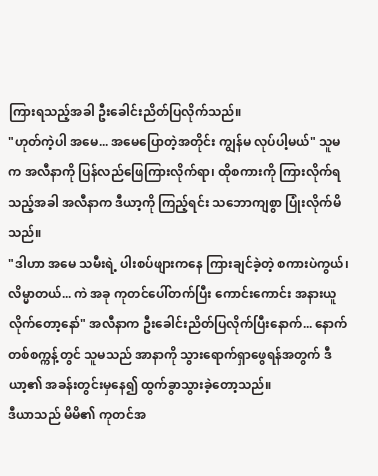ကြားရသည့်အခါ ဦးခေါင်းညိတ်ပြလိုက်သည်။
"ဟုတ်ကဲ့ပါ အမေ... အမေပြောတဲ့အတိုင်း ကျွန်မ လုပ်ပါ့မယ်" သူမက အလီနာကို ပြန်လည်ဖြေကြားလိုက်ရာ၊ ထိုစကားကို ကြားလိုက်ရသည့်အခါ အလီနာက ဒီယာ့ကို ကြည့်ရင်း သဘောကျစွာ ပြုံးလိုက်မိသည်။
"ဒါဟာ အမေ သမီးရဲ့ ပါးစပ်ဖျားကနေ ကြားချင်ခဲ့တဲ့ စကားပဲကွယ်၊ လိမ္မာတယ်... ကဲ အခု ကုတင်ပေါ်တက်ပြီး ကောင်းကောင်း အနားယူလိုက်တော့နော်" အလီနာက ဦးခေါင်းညိတ်ပြလိုက်ပြီးနောက်... နောက်တစ်စက္ကန့်တွင် သူမသည် အာနာကို သွားရောက်ရှာဖွေရန်အတွက် ဒီယာ့၏ အခန်းတွင်းမှနေ၍ ထွက်ခွာသွားခဲ့တော့သည်။
ဒီယာသည် မိမိ၏ ကုတင်အ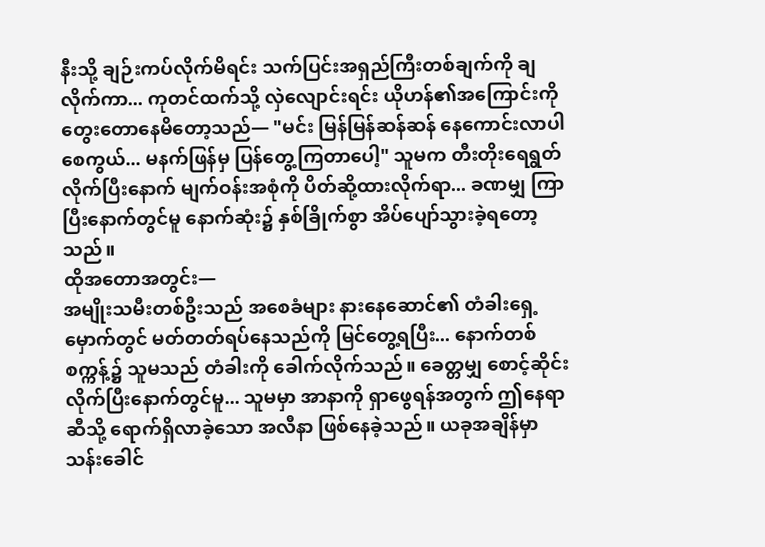နီးသို့ ချဉ်းကပ်လိုက်မိရင်း သက်ပြင်းအရှည်ကြီးတစ်ချက်ကို ချလိုက်ကာ... ကုတင်ထက်သို့ လှဲလျောင်းရင်း ယိုဟန်၏အကြောင်းကို တွေးတောနေမိတော့သည်— "မင်း မြန်မြန်ဆန်ဆန် နေကောင်းလာပါစေကွယ်... မနက်ဖြန်မှ ပြန်တွေ့ကြတာပေါ့" သူမက တီးတိုးရေရွတ်လိုက်ပြီးနောက် မျက်ဝန်းအစုံကို ပိတ်ဆို့ထားလိုက်ရာ... ခဏမျှ ကြာပြီးနောက်တွင်မူ နောက်ဆုံး၌ နှစ်ခြိုက်စွာ အိပ်ပျော်သွားခဲ့ရတော့သည်။
ထိုအတောအတွင်း—
အမျိုးသမီးတစ်ဦးသည် အစေခံများ နားနေဆောင်၏ တံခါးရှေ့မှောက်တွင် မတ်တတ်ရပ်နေသည်ကို မြင်တွေ့ရပြီး... နောက်တစ်စက္ကန့်၌ သူမသည် တံခါးကို ခေါက်လိုက်သည်။ ခေတ္တမျှ စောင့်ဆိုင်းလိုက်ပြီးနောက်တွင်မူ... သူမမှာ အာနာကို ရှာဖွေရန်အတွက် ဤနေရာဆီသို့ ရောက်ရှိလာခဲ့သော အလီနာ ဖြစ်နေခဲ့သည်။ ယခုအချိန်မှာ သန်းခေါင်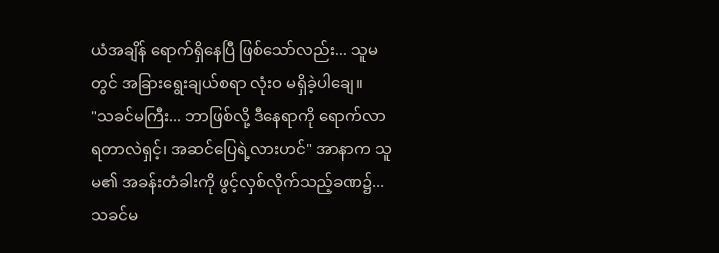ယံအချိန် ရောက်ရှိနေပြီ ဖြစ်သော်လည်း... သူမတွင် အခြားရွေးချယ်စရာ လုံးဝ မရှိခဲ့ပါချေ။
"သခင်မကြီး... ဘာဖြစ်လို့ ဒီနေရာကို ရောက်လာရတာလဲရှင့်၊ အဆင်ပြေရဲ့လားဟင်" အာနာက သူမ၏ အခန်းတံခါးကို ဖွင့်လှစ်လိုက်သည့်ခဏ၌... သခင်မ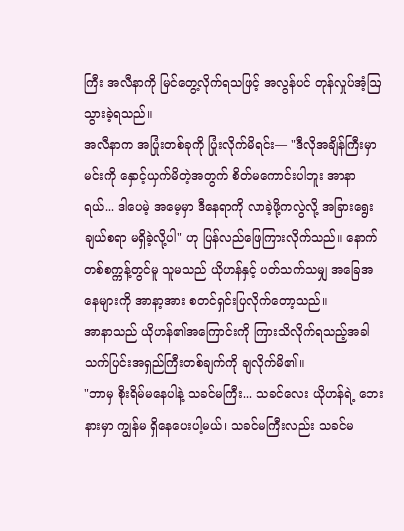ကြီး အလီနာကို မြင်တွေ့လိုက်ရသဖြင့် အလွန်ပင် တုန်လှုပ်အံ့ဩသွားခဲ့ရသည်။
အလီနာက အပြုံးတစ်ခုကို ပြုံးလိုက်မိရင်း— "ဒီလိုအချိန်ကြီးမှာ မင်းကို နှောင့်ယှက်မိတဲ့အတွက် စိတ်မကောင်းပါဘူး အာနာရယ်... ဒါပေမဲ့ အမေ့မှာ ဒီနေရာကို လာခဲ့ဖို့ကလွဲလို့ အခြားရွေးချယ်စရာ မရှိခဲ့လို့ပါ" ဟု ပြန်လည်ဖြေကြားလိုက်သည်။ နောက်တစ်စက္ကန့်တွင်မူ သူမသည် ယိုဟန်နှင့် ပတ်သက်သမျှ အခြေအနေများကို အာနာ့အား စတင်ရှင်းပြလိုက်တော့သည်။
အာနာသည် ယိုဟန်၏အကြောင်းကို ကြားသိလိုက်ရသည့်အခါ သက်ပြင်းအရှည်ကြီးတစ်ချက်ကို ချလိုက်မိ၏။
"ဘာမှ စိုးရိမ်မနေပါနဲ့ သခင်မကြီး... သခင်လေး ယိုဟန်ရဲ့ ဘေးနားမှာ ကျွန်မ ရှိနေပေးပါ့မယ်၊ သခင်မကြီးလည်း သခင်မ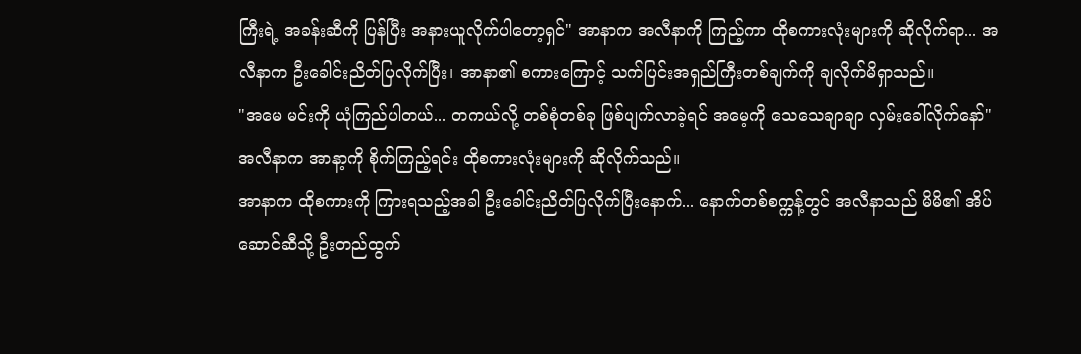ကြီးရဲ့ အခန်းဆီကို ပြန်ပြီး အနားယူလိုက်ပါတော့ရှင်" အာနာက အလီနာကို ကြည့်ကာ ထိုစကားလုံးများကို ဆိုလိုက်ရာ... အလီနာက ဦးခေါင်းညိတ်ပြလိုက်ပြီး၊ အာနာ၏ စကားကြောင့် သက်ပြင်းအရှည်ကြီးတစ်ချက်ကို ချလိုက်မိရှာသည်။
"အမေ မင်းကို ယုံကြည်ပါတယ်... တကယ်လို့ တစ်စုံတစ်ခု ဖြစ်ပျက်လာခဲ့ရင် အမေ့ကို သေသေချာချာ လှမ်းခေါ်လိုက်နော်" အလီနာက အာနာ့ကို စိုက်ကြည့်ရင်း ထိုစကားလုံးများကို ဆိုလိုက်သည်။
အာနာက ထိုစကားကို ကြားရသည့်အခါ ဦးခေါင်းညိတ်ပြလိုက်ပြီးနောက်... နောက်တစ်စက္ကန့်တွင် အလီနာသည် မိမိ၏ အိပ်ဆောင်ဆီသို့ ဦးတည်ထွက်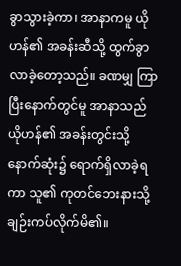ခွာသွားခဲ့ကာ၊ အာနာကမူ ယိုဟန်၏ အခန်းဆီသို့ ထွက်ခွာလာခဲ့တော့သည်။ ခဏမျှ ကြာပြီးနောက်တွင်မူ အာနာသည် ယိုဟန်၏ အခန်းတွင်းသို့ နောက်ဆုံး၌ ရောက်ရှိလာခဲ့ရကာ သူ၏ ကုတင်ဘေးနားသို့ ချဉ်းကပ်လိုက်မိ၏။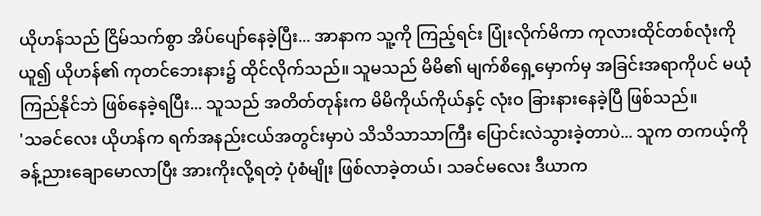ယိုဟန်သည် ငြိမ်သက်စွာ အိပ်ပျော်နေခဲ့ပြီး... အာနာက သူ့ကို ကြည့်ရင်း ပြုံးလိုက်မိကာ ကုလားထိုင်တစ်လုံးကို ယူ၍ ယိုဟန်၏ ကုတင်ဘေးနား၌ ထိုင်လိုက်သည်။ သူမသည် မိမိ၏ မျက်စိရှေ့မှောက်မှ အခြင်းအရာကိုပင် မယုံကြည်နိုင်ဘဲ ဖြစ်နေခဲ့ရပြီး... သူသည် အတိတ်တုန်းက မိမိကိုယ်ကိုယ်နှင့် လုံးဝ ခြားနားနေခဲ့ပြီ ဖြစ်သည်။
'သခင်လေး ယိုဟန်က ရက်အနည်းငယ်အတွင်းမှာပဲ သိသိသာသာကြီး ပြောင်းလဲသွားခဲ့တာပဲ... သူက တကယ့်ကို ခန့်ညားချောမောလာပြီး အားကိုးလို့ရတဲ့ ပုံစံမျိုး ဖြစ်လာခဲ့တယ်၊ သခင်မလေး ဒီယာက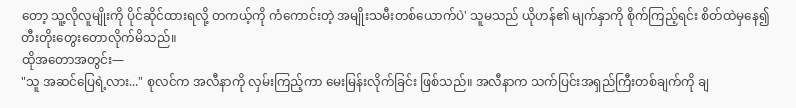တော့ သူ့လိုလူမျိုးကို ပိုင်ဆိုင်ထားရလို့ တကယ့်ကို ကံကောင်းတဲ့ အမျိုးသမီးတစ်ယောက်ပဲ' သူမသည် ယိုဟန်၏ မျက်နှာကို စိုက်ကြည့်ရင်း စိတ်ထဲမှနေ၍ တီးတိုးတွေးတောလိုက်မိသည်။
ထိုအတောအတွင်း—
"သူ အဆင်ပြေရဲ့လား..." စုလင်က အလီနာကို လှမ်းကြည့်ကာ မေးမြန်းလိုက်ခြင်း ဖြစ်သည်။ အလီနာက သက်ပြင်းအရှည်ကြီးတစ်ချက်ကို ချ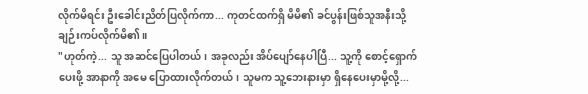လိုက်မိရင်း ဦးခေါင်းညိတ်ပြလိုက်ကာ... ကုတင်ထက်ရှိ မိမိ၏ ခင်ပွန်းဖြစ်သူအနီးသို့ ချဉ်းကပ်လိုက်မိ၏။
"ဟုတ်ကဲ့... သူ အဆင်ပြေပါတယ်၊ အခုလည်း အိပ်ပျော်နေပါပြီ... သူ့ကို စောင့်ရှောက်ပေးဖို့ အာနာကို အမေ ပြောထားလိုက်တယ်၊ သူမက သူ့ဘေးနားမှာ ရှိနေပေးမှာမို့လို့...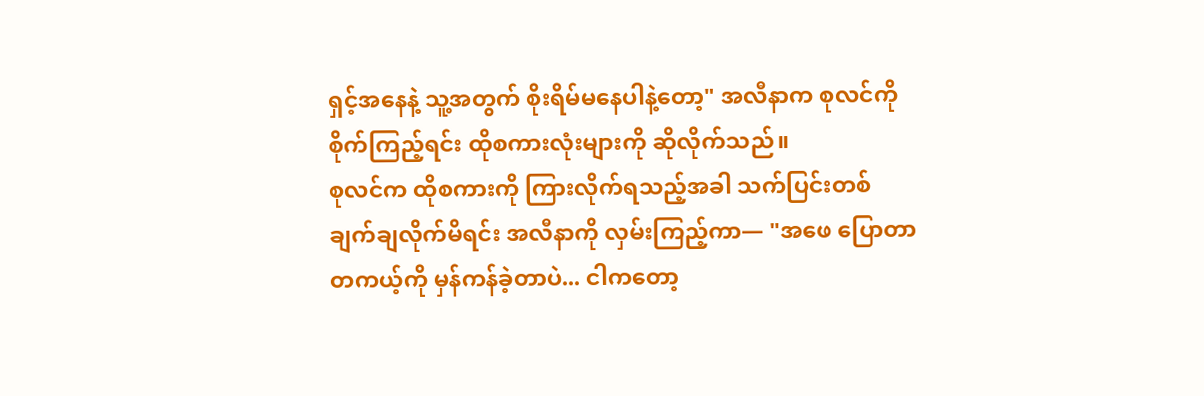ရှင့်အနေနဲ့ သူ့အတွက် စိုးရိမ်မနေပါနဲ့တော့" အလီနာက စုလင်ကို စိုက်ကြည့်ရင်း ထိုစကားလုံးများကို ဆိုလိုက်သည်။
စုလင်က ထိုစကားကို ကြားလိုက်ရသည့်အခါ သက်ပြင်းတစ်ချက်ချလိုက်မိရင်း အလီနာကို လှမ်းကြည့်ကာ— "အဖေ ပြောတာ တကယ့်ကို မှန်ကန်ခဲ့တာပဲ... ငါကတော့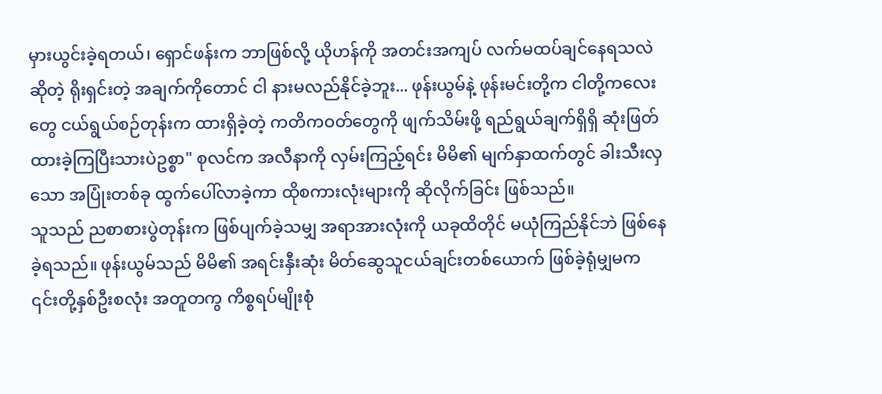မှားယွင်းခဲ့ရတယ်၊ ရှောင်ဖန်းက ဘာဖြစ်လို့ ယိုဟန်ကို အတင်းအကျပ် လက်မထပ်ချင်နေရသလဲဆိုတဲ့ ရိုးရှင်းတဲ့ အချက်ကိုတောင် ငါ နားမလည်နိုင်ခဲ့ဘူး... ဖုန်းယွမ်နဲ့ ဖုန်းမင်းတို့က ငါတို့ကလေးတွေ ငယ်ရွယ်စဉ်တုန်းက ထားရှိခဲ့တဲ့ ကတိကဝတ်တွေကို ဖျက်သိမ်းဖို့ ရည်ရွယ်ချက်ရှိရှိ ဆုံးဖြတ်ထားခဲ့ကြပြီးသားပဲဥစ္စာ" စုလင်က အလီနာကို လှမ်းကြည့်ရင်း မိမိ၏ မျက်နှာထက်တွင် ခါးသီးလှသော အပြုံးတစ်ခု ထွက်ပေါ်လာခဲ့ကာ ထိုစကားလုံးများကို ဆိုလိုက်ခြင်း ဖြစ်သည်။
သူသည် ညစာစားပွဲတုန်းက ဖြစ်ပျက်ခဲ့သမျှ အရာအားလုံးကို ယခုထိတိုင် မယုံကြည်နိုင်ဘဲ ဖြစ်နေခဲ့ရသည်။ ဖုန်းယွမ်သည် မိမိ၏ အရင်းနှီးဆုံး မိတ်ဆွေသူငယ်ချင်းတစ်ယောက် ဖြစ်ခဲ့ရုံမျှမက ၎င်းတို့နှစ်ဦးစလုံး အတူတကွ ကိစ္စရပ်မျိုးစုံ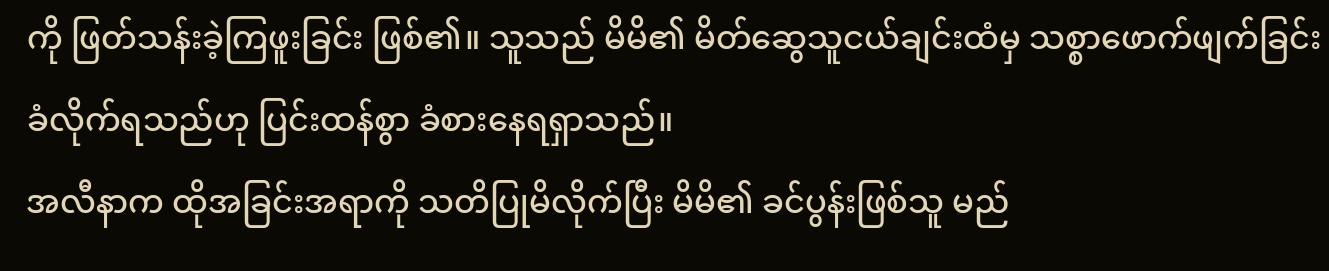ကို ဖြတ်သန်းခဲ့ကြဖူးခြင်း ဖြစ်၏။ သူသည် မိမိ၏ မိတ်ဆွေသူငယ်ချင်းထံမှ သစ္စာဖောက်ဖျက်ခြင်း ခံလိုက်ရသည်ဟု ပြင်းထန်စွာ ခံစားနေရရှာသည်။
အလီနာက ထိုအခြင်းအရာကို သတိပြုမိလိုက်ပြီး မိမိ၏ ခင်ပွန်းဖြစ်သူ မည်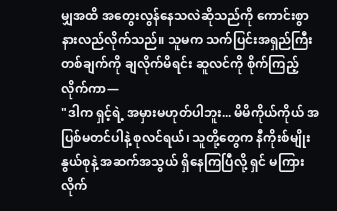မျှအထိ အတွေးလွန်နေသလဲဆိုသည်ကို ကောင်းစွာ နားလည်လိုက်သည်။ သူမက သက်ပြင်းအရှည်ကြီးတစ်ချက်ကို ချလိုက်မိရင်း ဆူလင်ကို စိုက်ကြည့်လိုက်ကာ—
"ဒါက ရှင့်ရဲ့ အမှားမဟုတ်ပါဘူး... မိမိကိုယ်ကိုယ် အပြစ်မတင်ပါနဲ့ စုလင်ရယ်၊ သူတို့တွေက နီကိုးစ်မျိုးနွယ်စုနဲ့ အဆက်အသွယ် ရှိနေကြပြီလို့ ရှင် မကြားလိုက်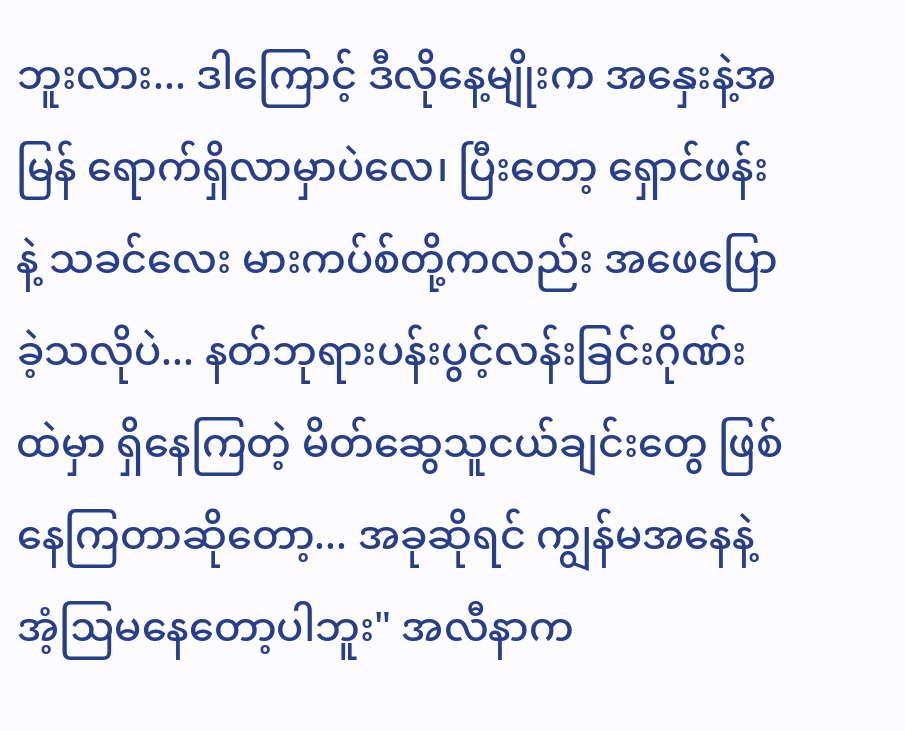ဘူးလား... ဒါကြောင့် ဒီလိုနေ့မျိုးက အနှေးနဲ့အမြန် ရောက်ရှိလာမှာပဲလေ၊ ပြီးတော့ ရှောင်ဖန်းနဲ့ သခင်လေး မားကပ်စ်တို့ကလည်း အဖေပြောခဲ့သလိုပဲ... နတ်ဘုရားပန်းပွင့်လန်းခြင်းဂိုဏ်း ထဲမှာ ရှိနေကြတဲ့ မိတ်ဆွေသူငယ်ချင်းတွေ ဖြစ်နေကြတာဆိုတော့... အခုဆိုရင် ကျွန်မအနေနဲ့ အံ့ဩမနေတော့ပါဘူး" အလီနာက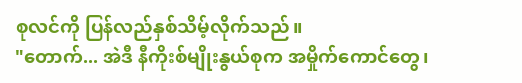စုလင်ကို ပြန်လည်နှစ်သိမ့်လိုက်သည်။
"တောက်... အဲဒီ နီကိုးစ်မျိုးနွယ်စုက အမှိုက်ကောင်တွေ၊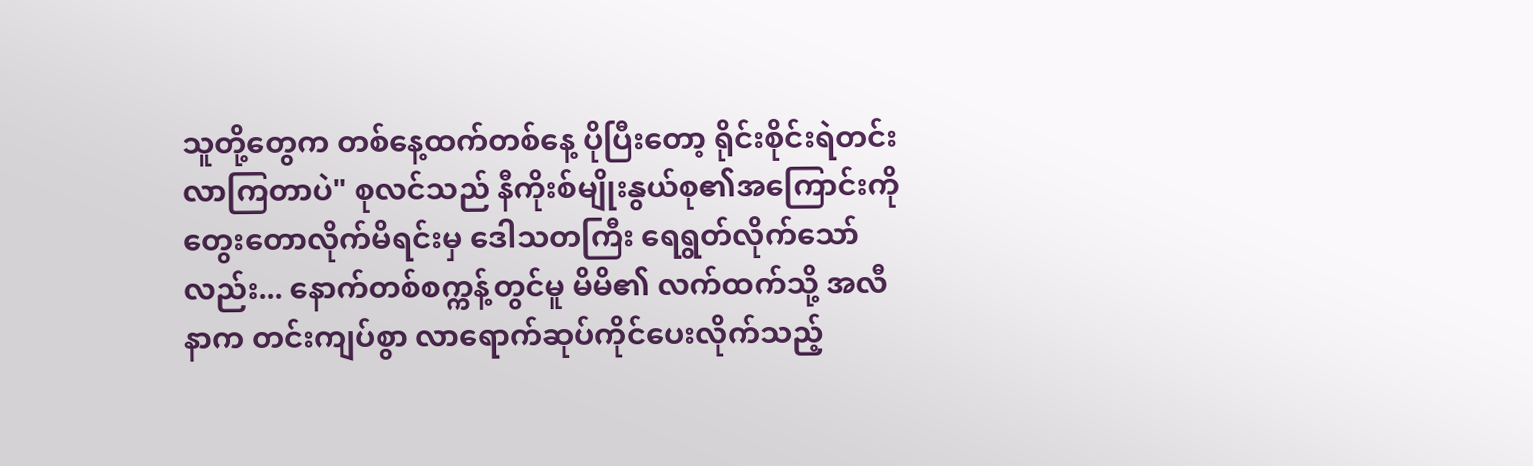သူတို့တွေက တစ်နေ့ထက်တစ်နေ့ ပိုပြီးတော့ ရိုင်းစိုင်းရဲတင်းလာကြတာပဲ" စုလင်သည် နီကိုးစ်မျိုးနွယ်စု၏အကြောင်းကို တွေးတောလိုက်မိရင်းမှ ဒေါသတကြီး ရေရွတ်လိုက်သော်လည်း... နောက်တစ်စက္ကန့်တွင်မူ မိမိ၏ လက်ထက်သို့ အလီနာက တင်းကျပ်စွာ လာရောက်ဆုပ်ကိုင်ပေးလိုက်သည့်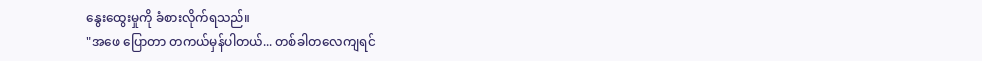နွေးထွေးမှုကို ခံစားလိုက်ရသည်။
"အဖေ ပြောတာ တကယ်မှန်ပါတယ်... တစ်ခါတလေကျရင်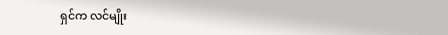ရှင်က လင်မျိုး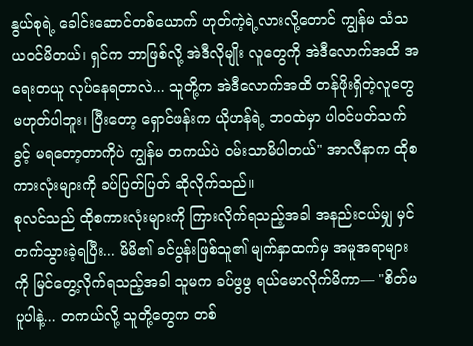နွယ်စုရဲ့ ခေါင်းဆောင်တစ်ယောက် ဟုတ်ကဲ့ရဲ့လားလို့တောင် ကျွန်မ သံသယဝင်မိတယ်၊ ရှင်က ဘာဖြစ်လို့ အဲဒီလိုမျိုး လူတွေကို အဲဒီလောက်အထိ အရေးတယူ လုပ်နေရတာလဲ... သူတို့က အဲဒီလောက်အထိ တန်ဖိုးရှိတဲ့လူတွေ မဟုတ်ပါဘူး၊ ပြီးတော့ ရှောင်ဖန်းက ယိုဟန်ရဲ့ ဘဝထဲမှာ ပါဝင်ပတ်သက်ခွင့် မရတော့တာကိုပဲ ကျွန်မ တကယ်ပဲ ဝမ်းသာမိပါတယ်" အာလီနာက ထိုစကားလုံးများကို ခပ်ပြတ်ပြတ် ဆိုလိုက်သည်။
စုလင်သည် ထိုစကားလုံးများကို ကြားလိုက်ရသည့်အခါ အနည်းငယ်မျှ မှင်တက်သွားခဲ့ရပြီး... မိမိ၏ ခင်ပွန်းဖြစ်သူ၏ မျက်နှာထက်မှ အမူအရာများကို မြင်တွေ့လိုက်ရသည့်အခါ သူမက ခပ်ဖွဖွ ရယ်မောလိုက်မိကာ— "စိတ်မပူပါနဲ့... တကယ်လို့ သူတို့တွေက တစ်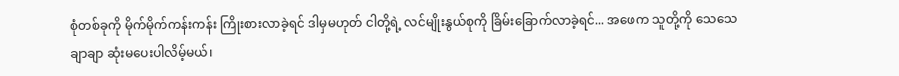စုံတစ်ခုကို မိုက်မိုက်ကန်းကန်း ကြိုးစားလာခဲ့ရင် ဒါမှမဟုတ် ငါတို့ရဲ့ လင်မျိုးနွယ်စုကို ခြိမ်းခြောက်လာခဲ့ရင်... အဖေက သူတို့ကို သေသေချာချာ ဆုံးမပေးပါလိမ့်မယ်၊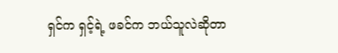ရှင်က ရှင့်ရဲ့ ဖခင်က ဘယ်သူလဲဆိုတာ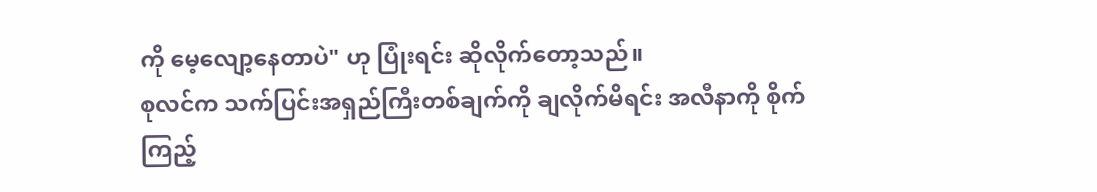ကို မေ့လျော့နေတာပဲ" ဟု ပြုံးရင်း ဆိုလိုက်တော့သည်။
စုလင်က သက်ပြင်းအရှည်ကြီးတစ်ချက်ကို ချလိုက်မိရင်း အလီနာကို စိုက်ကြည့်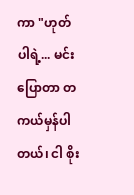ကာ "ဟုတ်ပါရဲ့... မင်းပြောတာ တကယ်မှန်ပါတယ်၊ ငါ စိုး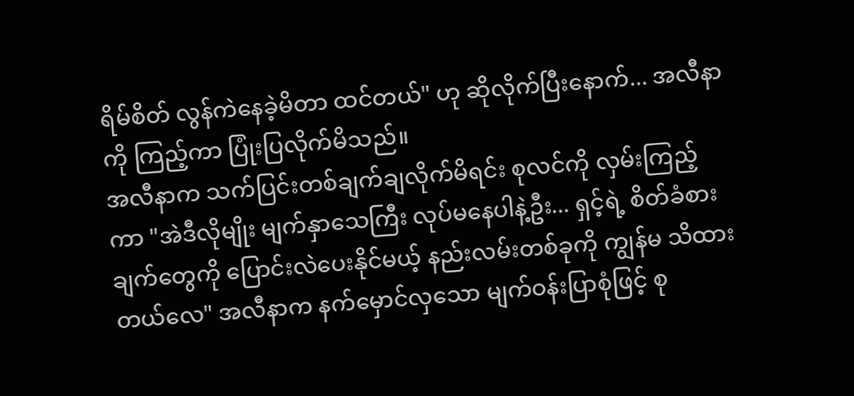ရိမ်စိတ် လွန်ကဲနေခဲ့မိတာ ထင်တယ်" ဟု ဆိုလိုက်ပြီးနောက်... အလီနာကို ကြည့်ကာ ပြုံးပြလိုက်မိသည်။
အလီနာက သက်ပြင်းတစ်ချက်ချလိုက်မိရင်း စုလင်ကို လှမ်းကြည့်ကာ "အဲဒီလိုမျိုး မျက်နှာသေကြီး လုပ်မနေပါနဲ့ဦး... ရှင့်ရဲ့ စိတ်ခံစားချက်တွေကို ပြောင်းလဲပေးနိုင်မယ့် နည်းလမ်းတစ်ခုကို ကျွန်မ သိထားတယ်လေ" အလီနာက နက်မှောင်လှသော မျက်ဝန်းပြာစုံဖြင့် စု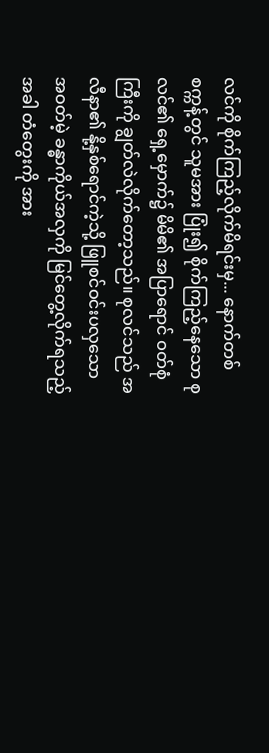လင်ကို စိုက်ကြည့်လိုက်မိရင်းမှ... နောက်တစ်စက္ကန့်တွင် သူမအား ပြုံး၍ စိုက်ကြည့်နေသော စုလင်၏ ရှေ့မှောက်၌ မိမိ၏ အပြာရောင် ဝတ်စုံကြီးကို ချွတ်လဲလိုက်တော့သည်။ စုလင်သည် အလီနာ၏ နို့နှစ်ရောင်ကဲ့သို့ ဖြူစင်ဝင်းပလှသော အဝတ်မဲ့ ခန္ဓာကိုယ်အလှကို မြင်တွေ့လိုက်ရသည့်အခါ တံတွေးကို အား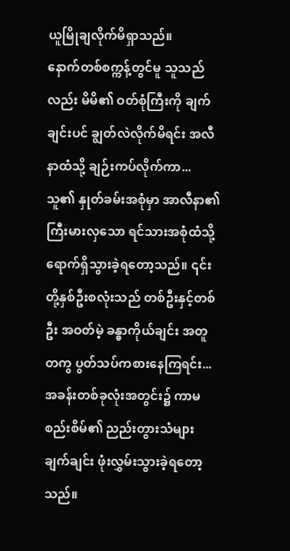ယူမြိုချလိုက်မိရှာသည်။
နောက်တစ်စက္ကန့်တွင်မူ သူသည်လည်း မိမိ၏ ဝတ်စုံကြီးကို ချက်ချင်းပင် ချွတ်လဲလိုက်မိရင်း အလီနာထံသို့ ချဉ်းကပ်လိုက်ကာ... သူ၏ နှုတ်ခမ်းအစုံမှာ အာလီနာ၏ ကြီးမားလှသော ရင်သားအစုံထံသို့ ရောက်ရှိသွားခဲ့ရတော့သည်။ ၎င်းတို့နှစ်ဦးစလုံးသည် တစ်ဦးနှင့်တစ်ဦး အဝတ်မဲ့ ခန္ဓာကိုယ်ချင်း အတူတကွ ပွတ်သပ်ကစားနေကြရင်း... အခန်းတစ်ခုလုံးအတွင်း၌ ကာမစည်းစိမ်၏ ညည်းတွားသံများ ချက်ချင်း ဖုံးလွှမ်းသွားခဲ့ရတော့သည်။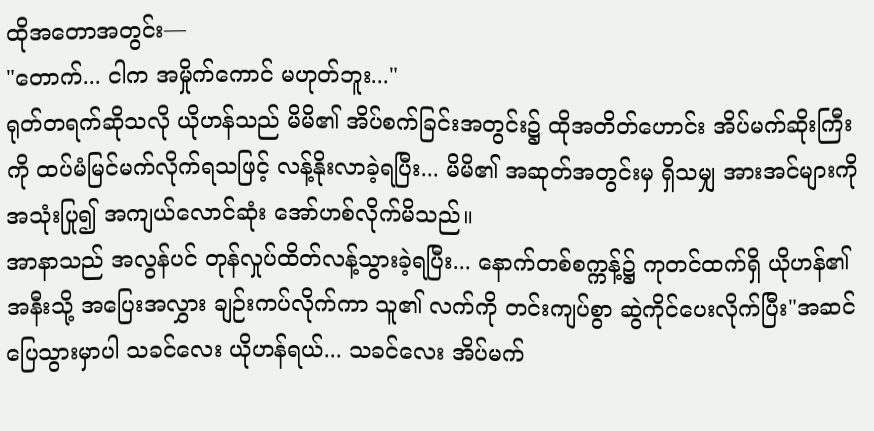ထိုအတောအတွင်း—
"တောက်... ငါက အမှိုက်ကောင် မဟုတ်ဘူး..."
ရုတ်တရက်ဆိုသလို ယိုဟန်သည် မိမိ၏ အိပ်စက်ခြင်းအတွင်း၌ ထိုအတိတ်ဟောင်း အိပ်မက်ဆိုးကြီးကို ထပ်မံမြင်မက်လိုက်ရသဖြင့် လန့်နိုးလာခဲ့ရပြီး... မိမိ၏ အဆုတ်အတွင်းမှ ရှိသမျှ အားအင်များကို အသုံးပြု၍ အကျယ်လောင်ဆုံး အော်ဟစ်လိုက်မိသည်။
အာနာသည် အလွန်ပင် တုန်လှုပ်ထိတ်လန့်သွားခဲ့ရပြီး... နောက်တစ်စက္ကန့်၌ ကုတင်ထက်ရှိ ယိုဟန်၏အနီးသို့ အပြေးအလွှား ချဉ်းကပ်လိုက်ကာ သူ၏ လက်ကို တင်းကျပ်စွာ ဆွဲကိုင်ပေးလိုက်ပြီး"အဆင်ပြေသွားမှာပါ သခင်လေး ယိုဟန်ရယ်... သခင်လေး အိပ်မက်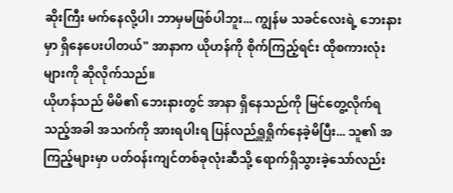ဆိုးကြီး မက်နေလို့ပါ၊ ဘာမှမဖြစ်ပါဘူး... ကျွန်မ သခင်လေးရဲ့ ဘေးနားမှာ ရှိနေပေးပါတယ်" အာနာက ယိုဟန်ကို စိုက်ကြည့်ရင်း ထိုစကားလုံးများကို ဆိုလိုက်သည်။
ယိုဟန်သည် မိမိ၏ ဘေးနားတွင် အာနာ ရှိနေသည်ကို မြင်တွေ့လိုက်ရသည့်အခါ အသက်ကို အားရပါးရ ပြန်လည်ရှူရှိုက်နေခဲ့မိပြီး... သူ၏ အကြည့်များမှာ ပတ်ဝန်းကျင်တစ်ခုလုံးဆီသို့ ရောက်ရှိသွားခဲ့သော်လည်း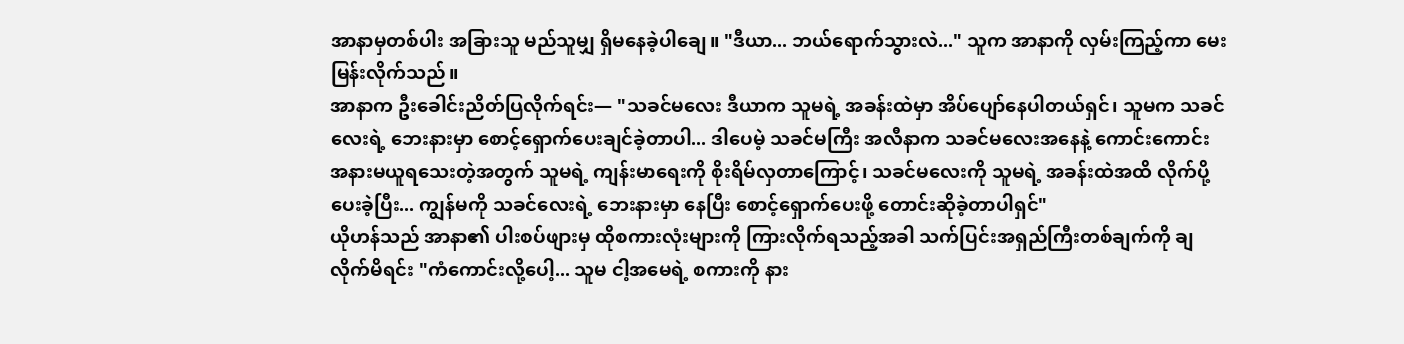အာနာမှတစ်ပါး အခြားသူ မည်သူမျှ ရှိမနေခဲ့ပါချေ။ "ဒီယာ... ဘယ်ရောက်သွားလဲ..." သူက အာနာကို လှမ်းကြည့်ကာ မေးမြန်းလိုက်သည်။
အာနာက ဦးခေါင်းညိတ်ပြလိုက်ရင်း— "သခင်မလေး ဒီယာက သူမရဲ့ အခန်းထဲမှာ အိပ်ပျော်နေပါတယ်ရှင်၊ သူမက သခင်လေးရဲ့ ဘေးနားမှာ စောင့်ရှောက်ပေးချင်ခဲ့တာပါ... ဒါပေမဲ့ သခင်မကြီး အလီနာက သခင်မလေးအနေနဲ့ ကောင်းကောင်း အနားမယူရသေးတဲ့အတွက် သူမရဲ့ ကျန်းမာရေးကို စိုးရိမ်လှတာကြောင့်၊ သခင်မလေးကို သူမရဲ့ အခန်းထဲအထိ လိုက်ပို့ပေးခဲ့ပြီး... ကျွန်မကို သခင်လေးရဲ့ ဘေးနားမှာ နေပြီး စောင့်ရှောက်ပေးဖို့ တောင်းဆိုခဲ့တာပါရှင်"
ယိုဟန်သည် အာနာ၏ ပါးစပ်ဖျားမှ ထိုစကားလုံးများကို ကြားလိုက်ရသည့်အခါ သက်ပြင်းအရှည်ကြီးတစ်ချက်ကို ချလိုက်မိရင်း "ကံကောင်းလို့ပေါ့... သူမ ငါ့အမေရဲ့ စကားကို နား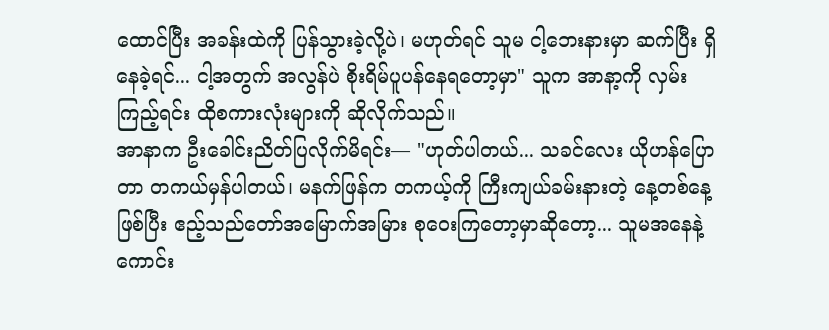ထောင်ပြီး အခန်းထဲကို ပြန်သွားခဲ့လို့ပဲ၊ မဟုတ်ရင် သူမ ငါ့ဘေးနားမှာ ဆက်ပြီး ရှိနေခဲ့ရင်... ငါ့အတွက် အလွန်ပဲ စိုးရိမ်ပူပန်နေရတော့မှာ" သူက အာနာ့ကို လှမ်းကြည့်ရင်း ထိုစကားလုံးများကို ဆိုလိုက်သည်။
အာနာက ဦးခေါင်းညိတ်ပြလိုက်မိရင်း— "ဟုတ်ပါတယ်... သခင်လေး ယိုဟန်ပြောတာ တကယ်မှန်ပါတယ်၊ မနက်ဖြန်က တကယ့်ကို ကြီးကျယ်ခမ်းနားတဲ့ နေ့တစ်နေ့ဖြစ်ပြီး ဧည့်သည်တော်အမြောက်အမြား စုဝေးကြတော့မှာဆိုတော့... သူမအနေနဲ့ ကောင်း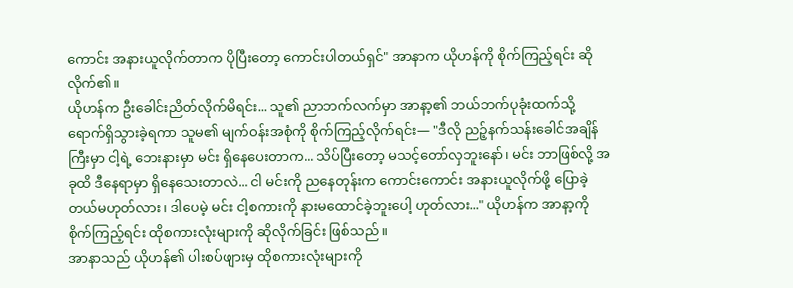ကောင်း အနားယူလိုက်တာက ပိုပြီးတော့ ကောင်းပါတယ်ရှင်" အာနာက ယိုဟန်ကို စိုက်ကြည့်ရင်း ဆိုလိုက်၏။
ယိုဟန်က ဦးခေါင်းညိတ်လိုက်မိရင်း... သူ၏ ညာဘက်လက်မှာ အာနာ့၏ ဘယ်ဘက်ပုခုံးထက်သို့ ရောက်ရှိသွားခဲ့ရကာ သူမ၏ မျက်ဝန်းအစုံကို စိုက်ကြည့်လိုက်ရင်း— "ဒီလို ညဉ့်နက်သန်းခေါင်အချိန်ကြီးမှာ ငါ့ရဲ့ ဘေးနားမှာ မင်း ရှိနေပေးတာက... သိပ်ပြီးတော့ မသင့်တော်လှဘူးနော်၊ မင်း ဘာဖြစ်လို့ အခုထိ ဒီနေရာမှာ ရှိနေသေးတာလဲ... ငါ မင်းကို ညနေတုန်းက ကောင်းကောင်း အနားယူလိုက်ဖို့ ပြောခဲ့တယ်မဟုတ်လား၊ ဒါပေမဲ့ မင်း ငါ့စကားကို နားမထောင်ခဲ့ဘူးပေါ့ ဟုတ်လား..." ယိုဟန်က အာနာ့ကို စိုက်ကြည့်ရင်း ထိုစကားလုံးများကို ဆိုလိုက်ခြင်း ဖြစ်သည်။
အာနာသည် ယိုဟန်၏ ပါးစပ်ဖျားမှ ထိုစကားလုံးများကို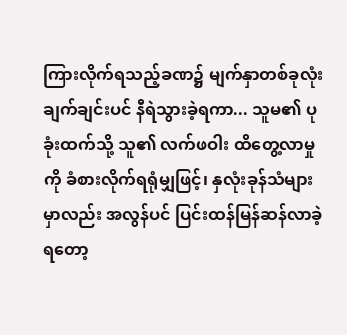ကြားလိုက်ရသည့်ခဏ၌ မျက်နှာတစ်ခုလုံး ချက်ချင်းပင် နီရဲသွားခဲ့ရကာ... သူမ၏ ပုခုံးထက်သို့ သူ၏ လက်ဖဝါး ထိတွေ့လာမှုကို ခံစားလိုက်ရရုံမျှဖြင့်၊ နှလုံးခုန်သံများမှာလည်း အလွန်ပင် ပြင်းထန်မြန်ဆန်လာခဲ့ရတော့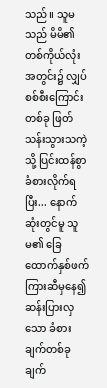သည်။ သူမသည် မိမိ၏ တစ်ကိုယ်လုံးအတွင်း၌ လျှပ်စစ်စီးကြောင်းတစ်ခု ဖြတ်သန်းသွားသကဲ့သို့ ပြင်းထန်စွာ ခံစားလိုက်ရပြီး... နောက်ဆုံးတွင်မူ သူမ၏ ခြေထောက်နှစ်ဖက်ကြားဆီမှနေ၍ ဆန်းပြားလှသော ခံစားချက်တစ်ခု ချက်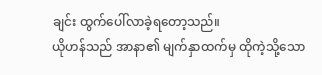ချင်း ထွက်ပေါ်လာခဲ့ရတော့သည်။
ယိုဟန်သည် အာနာ၏ မျက်နှာထက်မှ ထိုကဲ့သို့သော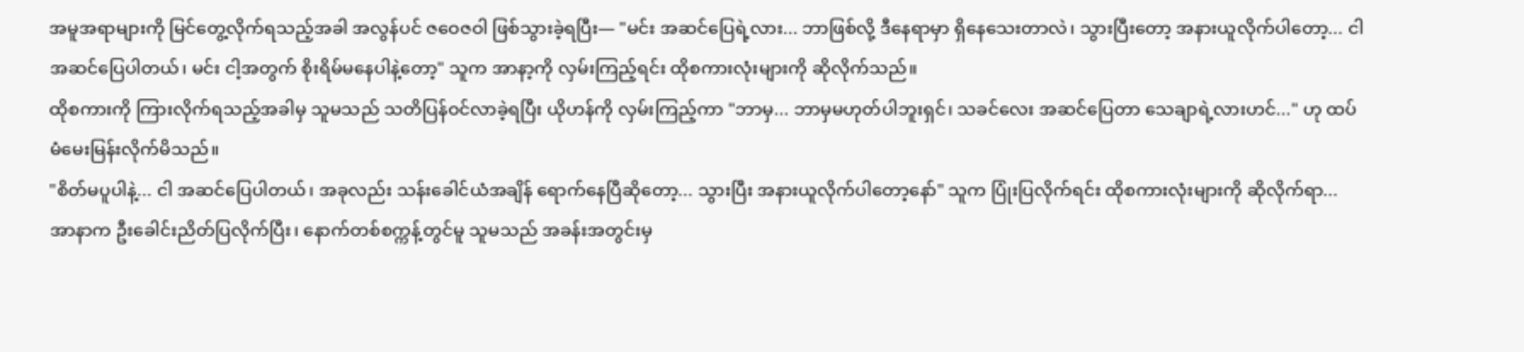အမူအရာများကို မြင်တွေ့လိုက်ရသည့်အခါ အလွန်ပင် ဇဝေဇဝါ ဖြစ်သွားခဲ့ရပြီး— "မင်း အဆင်ပြေရဲ့လား... ဘာဖြစ်လို့ ဒီနေရာမှာ ရှိနေသေးတာလဲ၊ သွားပြီးတော့ အနားယူလိုက်ပါတော့... ငါ အဆင်ပြေပါတယ်၊ မင်း ငါ့အတွက် စိုးရိမ်မနေပါနဲ့တော့" သူက အာနာ့ကို လှမ်းကြည့်ရင်း ထိုစကားလုံးများကို ဆိုလိုက်သည်။
ထိုစကားကို ကြားလိုက်ရသည့်အခါမှ သူမသည် သတိပြန်ဝင်လာခဲ့ရပြီး ယိုဟန်ကို လှမ်းကြည့်ကာ "ဘာမှ... ဘာမှမဟုတ်ပါဘူးရှင်၊ သခင်လေး အဆင်ပြေတာ သေချာရဲ့လားဟင်..." ဟု ထပ်မံမေးမြန်းလိုက်မိသည်။
"စိတ်မပူပါနဲ့... ငါ အဆင်ပြေပါတယ်၊ အခုလည်း သန်းခေါင်ယံအချိန် ရောက်နေပြီဆိုတော့... သွားပြီး အနားယူလိုက်ပါတော့နော်" သူက ပြုံးပြလိုက်ရင်း ထိုစကားလုံးများကို ဆိုလိုက်ရာ... အာနာက ဦးခေါင်းညိတ်ပြလိုက်ပြီး၊ နောက်တစ်စက္ကန့်တွင်မူ သူမသည် အခန်းအတွင်းမှ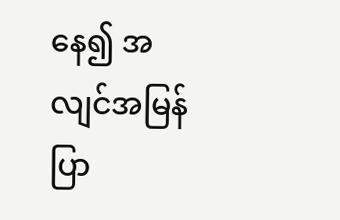နေ၍ အလျင်အမြန် ပြာ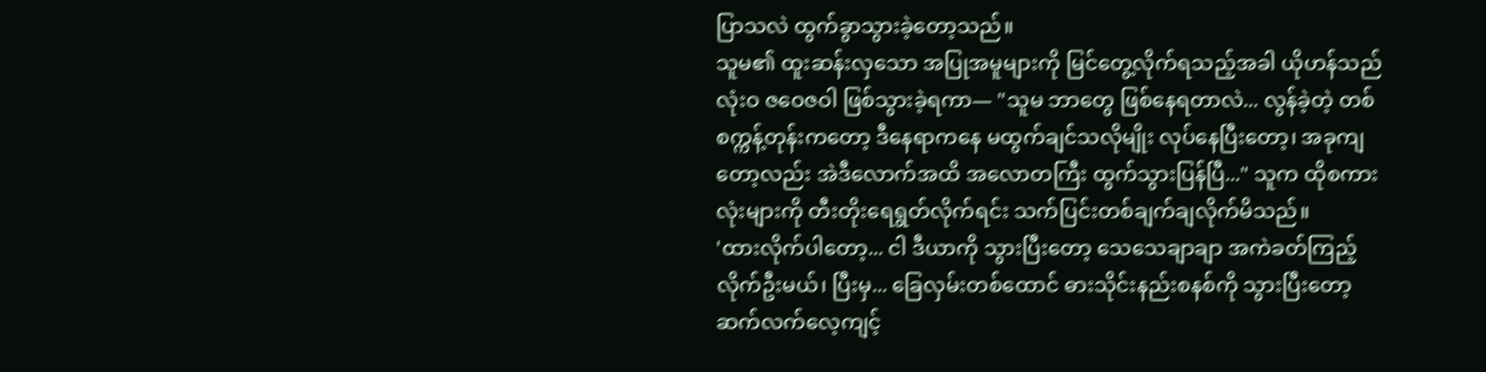ပြာသလဲ ထွက်ခွာသွားခဲ့တော့သည်။
သူမ၏ ထူးဆန်းလှသော အပြုအမူများကို မြင်တွေ့လိုက်ရသည့်အခါ ယိုဟန်သည် လုံးဝ ဇဝေဇဝါ ဖြစ်သွားခဲ့ရကာ— "သူမ ဘာတွေ ဖြစ်နေရတာလဲ... လွန်ခဲ့တဲ့ တစ်စက္ကန့်တုန်းကတော့ ဒီနေရာကနေ မထွက်ချင်သလိုမျိုး လုပ်နေပြီးတော့၊ အခုကျတော့လည်း အဲဒီလောက်အထိ အလောတကြီး ထွက်သွားပြန်ပြီ..." သူက ထိုစကားလုံးများကို တီးတိုးရေရွတ်လိုက်ရင်း သက်ပြင်းတစ်ချက်ချလိုက်မိသည်။
'ထားလိုက်ပါတော့... ငါ ဒီယာကို သွားပြီးတော့ သေသေချာချာ အကဲခတ်ကြည့်လိုက်ဦးမယ်၊ ပြီးမှ... ခြေလှမ်းတစ်ထောင် ဓားသိုင်းနည်းစနစ်ကို သွားပြီးတော့ ဆက်လက်လေ့ကျင့်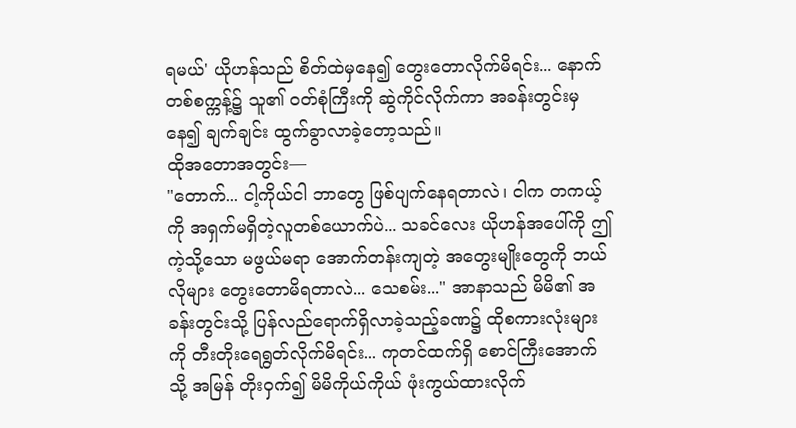ရမယ်' ယိုဟန်သည် စိတ်ထဲမှနေ၍ တွေးတောလိုက်မိရင်း... နောက်တစ်စက္ကန့်၌ သူ၏ ဝတ်စုံကြီးကို ဆွဲကိုင်လိုက်ကာ အခန်းတွင်းမှနေ၍ ချက်ချင်း ထွက်ခွာလာခဲ့တော့သည်။
ထိုအတောအတွင်း—
"တောက်... ငါ့ကိုယ်ငါ ဘာတွေ ဖြစ်ပျက်နေရတာလဲ၊ ငါက တကယ့်ကို အရှက်မရှိတဲ့လူတစ်ယောက်ပဲ... သခင်လေး ယိုဟန်အပေါ်ကို ဤကဲ့သို့သော မဖွယ်မရာ အောက်တန်းကျတဲ့ အတွေးမျိုးတွေကို ဘယ်လိုများ တွေးတောမိရတာလဲ... သေစမ်း..." အာနာသည် မိမိ၏ အခန်းတွင်းသို့ ပြန်လည်ရောက်ရှိလာခဲ့သည့်ခဏ၌ ထိုစကားလုံးများကို တီးတိုးရေရွတ်လိုက်မိရင်း... ကုတင်ထက်ရှိ စောင်ကြီးအောက်သို့ အမြန် တိုးဝှက်၍ မိမိကိုယ်ကိုယ် ဖုံးကွယ်ထားလိုက်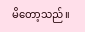မိတော့သည်။